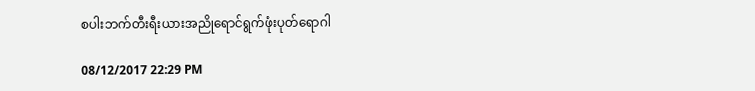စပါးဘက်တီးရီးယားအညိုရောင်ရွက်ဖုံးပုတ်ရောဂါ

08/12/2017 22:29 PM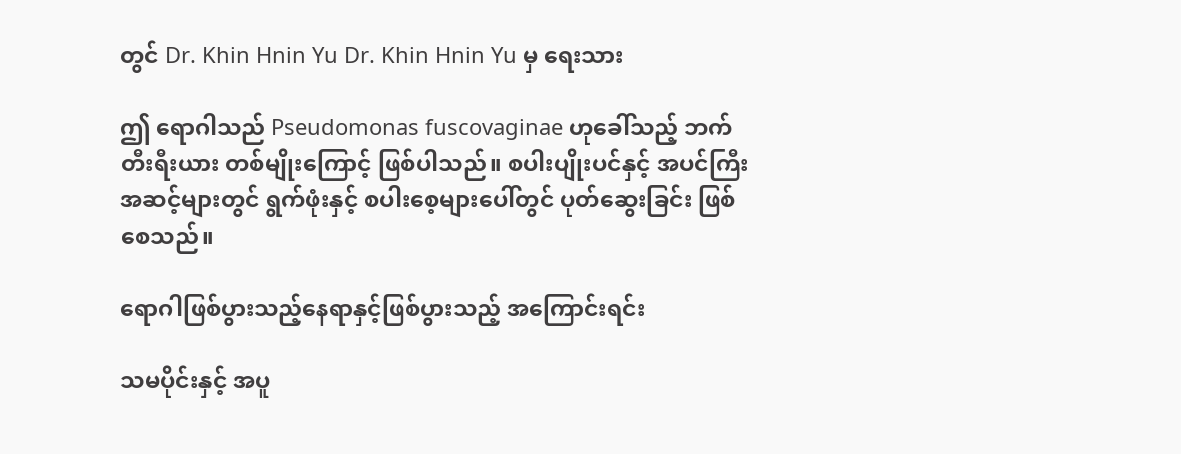တွင် Dr. Khin Hnin Yu Dr. Khin Hnin Yu မှ ရေးသား

ဤ ရောဂါသည် Pseudomonas fuscovaginae ဟုခေါ်သည့် ဘက်တီးရီးယား တစ်မျိုးကြောင့် ဖြစ်ပါသည်။ စပါးပျိုးပင်နှင့် အပင်ကြီး အဆင့်များတွင် ရွက်ဖုံးနှင့် စပါးစေ့များပေါ်တွင် ပုတ်ဆွေးခြင်း ဖြစ်စေသည်။

ရောဂါဖြစ်ပွားသည့်နေရာနှင့်ဖြစ်ပွားသည့် အကြောင်းရင်း

သမပိုင်းနှင့် အပူ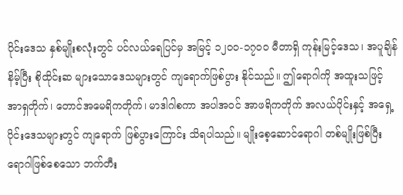ပိုင်းဒေသ နှစ်မျိုးစလုံးတွင် ပင်လယ်ရေပြင်မှ အမြင့် ၁၂၀၀-၁၇၀၀ မီတာရှိ ကုန်းမြင့်ဒေသ၊ အပူချိန်နိမ့်ပြီး စိုထိုင်းဆ များသောဒေသများတွင် ကျရောက်ဖြစ်ပွား နိုင်သည်။ ဤရောဂါကို အထူးသဖြင့် အာရှတိုက်၊ တောင်အမေရိကတိုက်၊ မာဒါဂါစကာ အပါအဝင် အာဖရိကတိုက် အလယ်ပိုင်းနှင့် အရှေ့ပိုင်းဒေသများတွင် ကျရောက် ဖြစ်ပွားကြောင်း သိရပါသည်။ မျိုးစေ့ဆောင်ရောဂါ တစ်မျိုးဖြစ်ပြီး ရောဂါဖြစ်စေသော ဘက်တီး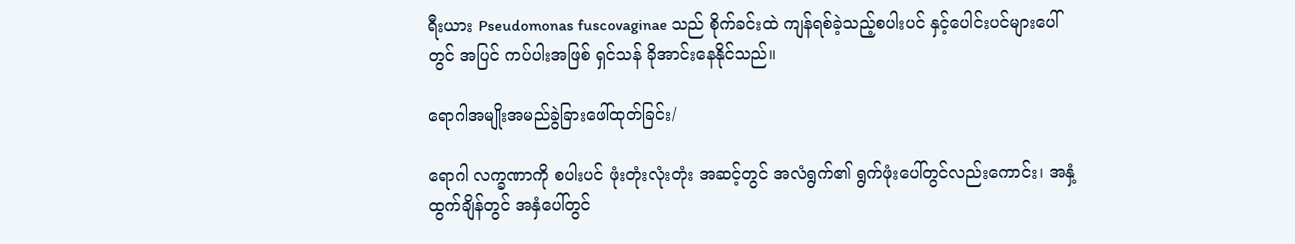ရီးယား Pseudomonas fuscovaginae သည် စိုက်ခင်းထဲ ကျန်ရစ်ခဲ့သည့်စပါးပင် နှင့်ပေါင်းပင်များပေါ်တွင် အပြင် ကပ်ပါးအဖြစ် ရှင်သန် ခိုအာင်းနေနိုင်သည်။

ရောဂါအမျိုးအမည်ခွဲခြားဖေါ်ထုတ်ခြင်း/

ရောဂါ လက္ခဏာကို စပါးပင် ဖုံးတုံးလုံးတုံး အဆင့်တွင် အလံရွက်၏ ရွက်ဖုံးပေါ်တွင်လည်းကောင်း၊ အနှံ့ ထွက်ချိန်တွင် အနှံပေါ်တွင်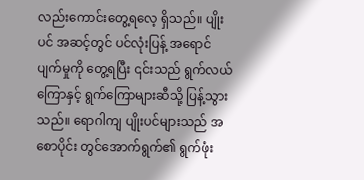လည်းကောင်းတွေ့ရလေ့ ရှိသည်။ ပျိုးပင် အဆင့်တွင် ပင်လုံးပြန့် အရောင် ပျက်မှုကို တွေ့ရပြီး ၎င်းသည် ရွက်လယ်ကြောနှင့် ရွက်ကြောများဆီသို့ ပြန့်သွားသည်။ ရောဂါကျ ပျိုးပင်များသည် အစောပိုင်း တွင်အောက်ရွက်၏ ရွက်ဖုံး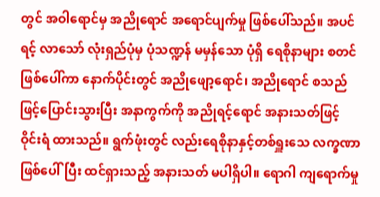တွင် အဝါရောင်မှ အညိုရောင် အရောင်ပျက်မှု ဖြစ်ပေါ်သည်။ အပင်ရင့် လာသော် လုံးရှည်ပုံမှ ပုံသဏ္ဍန် မမှန်သော ပုံရှိ ရေစိုနာများ စတင်ဖြစ်ပေါ်ကာ နောက်ပိုင်းတွင် အညိုဖျော့ရောင်၊ အညိုရောင် စသည်ဖြင့်ပြောင်းသွားပြီး အနာကွက်ကို အညိုရင့်ရောင် အနားသတ်ဖြင့် ဝိုင်းရံ ထားသည်။ ရွက်ဖုံးတွင် လည်းရေစိုနာနှင့်တစ်ရှူးသေ လက္ခဏာဖြစ်ပေါ်ပြီး ထင်ရှားသည့် အနားသတ် မပါရှိပါ။ ရောဂါ ကျရောက်မှု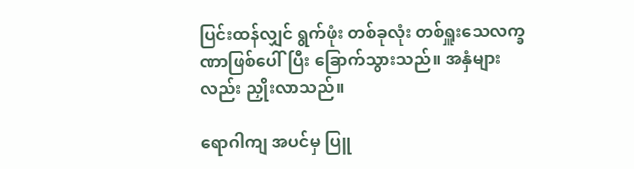ပြင်းထန်လျှင် ရွက်ဖုံး တစ်ခုလုံး တစ်ရှူးသေလက္ခဏာဖြစ်ပေါ်ပြီး ခြောက်သွားသည်။ အနှံများလည်း ညှိုးလာသည်။

ရောဂါကျ အပင်မှ ပြူ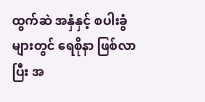ထွက်ဆဲ အနှံနှင့် စပါးခွံများတွင် ရေစိုနာ ဖြစ်လာပြီး အ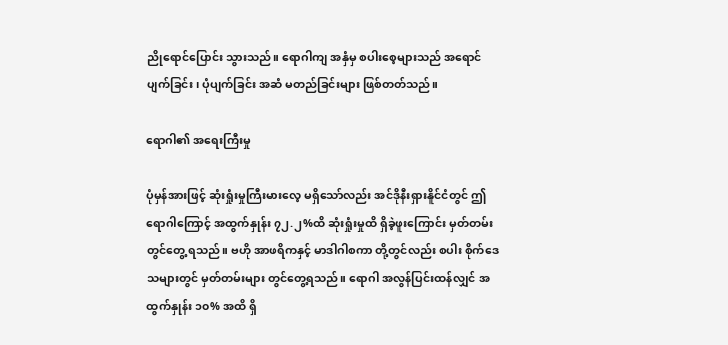ညိုရောင်ပြောင်း သွားသည်။ ရောဂါကျ အနှံမှ စပါးစေ့များသည် အရောင်ပျက်ခြင်း၊ ပုံပျက်ခြင်း အဆံ မတည်ခြင်းများ ဖြစ်တတ်သည်။

ရောဂါ၏ အရေးကြီးမှု

ပုံမှန်အားဖြင့် ဆုံးရှုံးမှုကြီးမားလေ့ မရှိသော်လည်း အင်ဒိုနီးရှားနိူင်ငံတွင် ဤရောဂါကြောင့် အထွက်နှုန်း ၇၂.၂%ထိ ဆုံးရှုံးမှုထိ ရှိခဲ့ဖူးကြောင်း မှတ်တမ်းတွင်တွေ့ ရသည်။ ဗဟို အာဖရိကနှင့် မာဒါဂါစကာ တို့တွင်လည်း စပါး စိုက်ဒေသများတွင် မှတ်တမ်းများ တွင်တွေ့ရသည်။ ရောဂါ အလွန်ပြင်းထန်လျှင် အထွက်နှုန်း ၁၀% အထိ ရှိ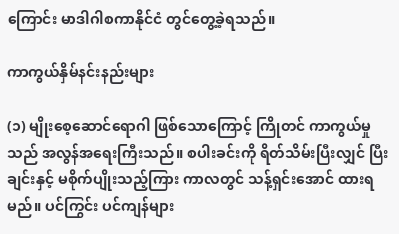ကြောင်း မာဒါဂါစကာနိုင်ငံ တွင်တွေ့ခဲ့ရသည်။

ကာကွယ်နှိမ်နင်းနည်းများ

(၁) မျိုးစေ့ဆောင်ရောဂါ ဖြစ်သောကြောင့် ကြိုတင် ကာကွယ်မှုသည် အလွန်အရေးကြီးသည်။ စပါးခင်းကို ရိတ်သိမ်းပြီးလျှင် ပြီးချင်းနှင့် မစိုက်ပျိုးသည့်ကြား ကာလတွင် သန့်ရှင်းအောင် ထားရမည်။ ပင်ကြွင်း ပင်ကျန်များ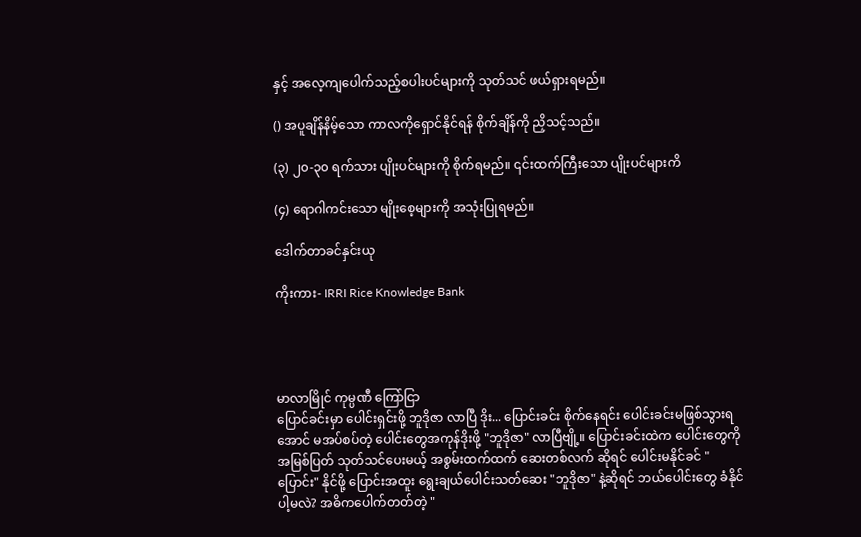နှင့် အလေ့ကျပေါက်သည့်စပါးပင်များကို သုတ်သင် ဖယ်ရှားရမည်။

() အပူချိန်နိမ့်သော ကာလကိုရှောင်နိုင်ရန် စိုက်ချိန်ကို ညှိသင့်သည်။

(၃) ၂၀-၃၀ ရက်သား ပျိုးပင်များကို စိုက်ရမည်။ ၎င်းထက်ကြီးသော ပျိုးပင်များကိ

(၄) ရောဂါကင်းသော မျိုးစေ့များကို အသုံးပြုရမည်။

ဒေါက်တာခင်နှင်းယု

ကိုးကား- IRRI Rice Knowledge Bank




မာလာမြိုင် ကုမ္ပဏီ ကြော်ငြာ
ပြောင်ခင်းမှာ ပေါင်းရှင်းဖို့ ဘူဒိုဇာ လာပြီ ဒိုး... ပြောင်းခင်း စိုက်နေရင်း ပေါင်းခင်းမဖြစ်သွားရအောင် မအပ်စပ်တဲ့ ပေါင်းတွေအကုန်ဒိုးဖို့ "ဘူဒိုဇာ" လာပြီဗျို့။ ပြောင်းခင်းထဲက ပေါင်းတွေကို အမြစ်ပြတ် သုတ်သင်ပေးမယ့် အစွမ်းထက်ထက် ဆေးတစ်လက် ဆိုရင် ပေါင်းမနိုင်ခင် "ပြောင်း" နိုင်ဖို့ ပြောင်းအထူး ရွေးချယ်ပေါင်းသတ်ဆေး "ဘူဒိုဇာ" နဲ့ဆိုရင် ဘယ်ပေါင်းတွေ ခံနိုင်ပါ့မလဲ? အဓိကပေါက်တတ်တဲ့ "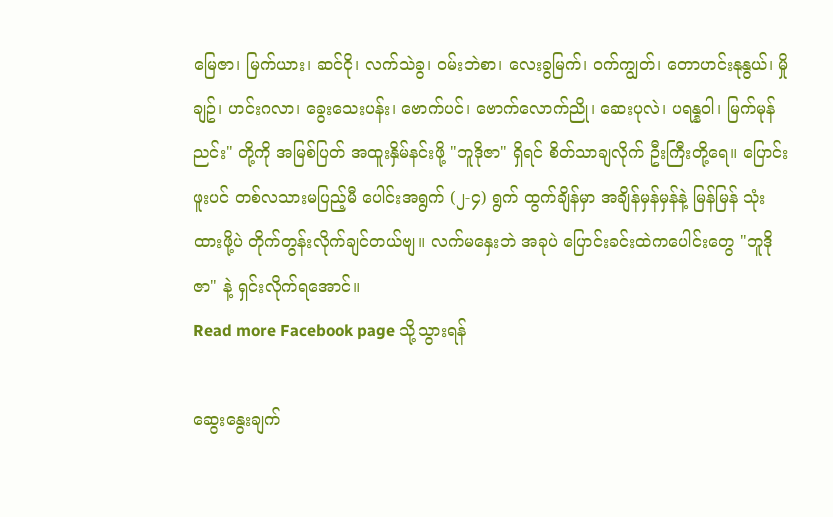မြေဇာ၊ မြက်ယား၊ ဆင်ငို၊ လက်သဲခွ၊ ဝမ်းဘဲစာ၊ လေးခွမြက်၊ ဝက်ကျွတ်၊ တောဟင်းနုနွယ်၊ မှိုချဥ်၊ ဟင်းဂလာ၊ ခွေးသေးပန်း၊ ဗောက်ပင်၊ ဗောက်လောက်ညို၊ ဆေးပုလဲ၊ ပရန္နဝါ၊ မြက်မုန်ညင်း" တို့ကို အမြစ်ပြတ် အထူးနှိမ်နင်းဖို့ "ဘူဒိုဇာ" ရှိရင် စိတ်သာချလိုက် ဦးကြီးတို့ရေ။ ပြောင်းဖူးပင် တစ်လသားမပြည့်မီ ပေါင်းအရွက် (၂-၄) ရွက် ထွက်ချိန်မှာ အချိန်မှန်မှန်နဲ့ မြန်မြန် သုံးထားဖို့ပဲ တိုက်တွန်းလိုက်ချင်တယ်ဗျ။ လက်မနှေးဘဲ အခုပဲ ပြောင်းခင်းထဲကပေါင်းတွေ "ဘူဒိုဇာ" နဲ့ ရှင်းလိုက်ရအောင်။
Read more Facebook page သို့သွားရန်

ဆွေးနွေးချက်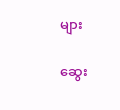များ

ဆွေး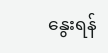နွေးရန်